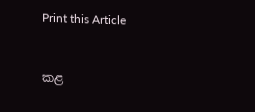Print this Article


කළ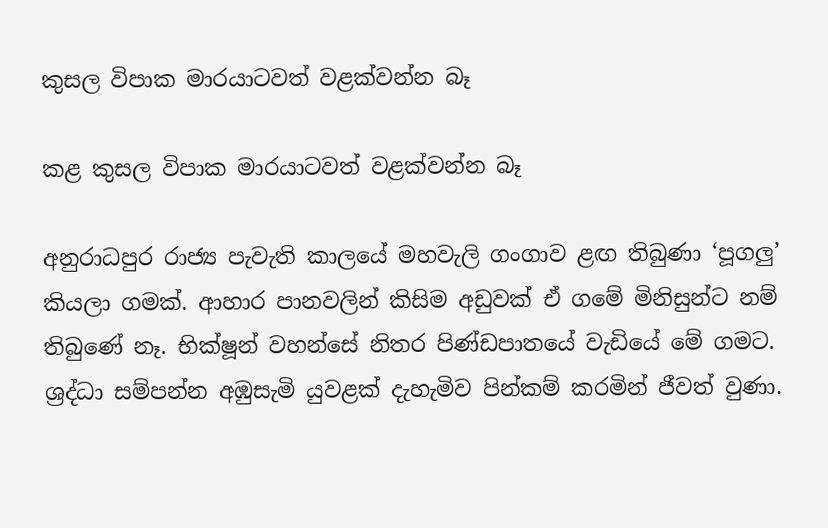කුසල විපාක මාරයාටවත් වළක්වන්න බෑ

කළ කුසල විපාක මාරයාටවත් වළක්වන්න බෑ

අනුරාධපුර රාජ්‍ය පැවැති කාලයේ මහවැලි ගංගාව ළඟ තිබුණා ‘පූගලු’ කියලා ගමක්. ආහාර පානවලින් කිසිම අඩුවක් ඒ ගමේ මිනිසුන්ට නම් තිබුණේ නෑ. භික්ෂූන් වහන්සේ නිතර පිණ්ඩපාතයේ වැඩියේ මේ ගමට. ශ්‍රද්ධා සම්පන්න අඹුසැමි යුවළක් දැහැමිව පින්කම් කරමින් ජීවත් වුණා.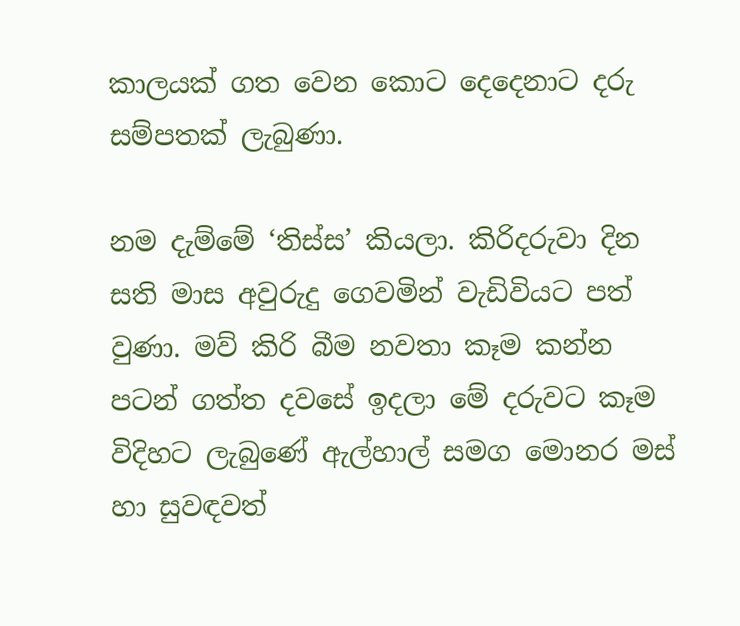කාලයක් ගත වෙන කොට දෙදෙනාට දරු සම්පතක් ලැබුණා.

නම දැම්මේ ‘තිස්ස’ කියලා. කිරිදරුවා දින සති මාස අවුරුදු ගෙවමින් වැඩිවියට පත් වුණා. මව් කිරි බීම නවතා කෑම කන්න පටන් ගත්ත දවසේ ඉදලා මේ දරුවට කෑම විදිහට ලැබුණේ ඇල්හාල් සමග මොනර මස් හා සුවඳවත්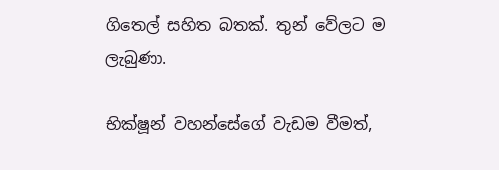ගිතෙල් සහිත බතක්. තුන් වේලට ම ලැබුණා.

භික්ෂූන් වහන්සේගේ වැඩම වීමත්,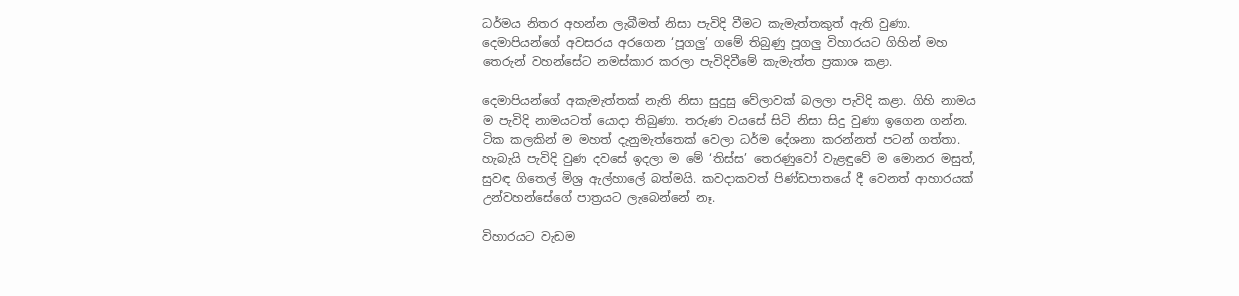ධර්මය නිතර අහන්න ලැබීමත් නිසා පැවිදි වීමට කැමැත්තකුත් ඇති වුණා. දෙමාපියන්ගේ අවසරය අරගෙන ‘පූගලු’ ගමේ තිබුණු පූගලු විහාරයට ගිහින් මහ තෙරුන් වහන්සේට නමස්කාර කරලා පැවිදිවීමේ කැමැත්ත ප්‍රකාශ කළා.

දෙමාපියන්ගේ අකැමැත්තක් නැති නිසා සුදුසු වේලාවක් බලලා පැවිදි කළා. ගිහි නාමය ම පැවිදි නාමයටත් යොදා තිබුණා. තරුණ වයසේ සිටි නිසා සිදු වුණා ඉගෙන ගන්න. ටික කලකින් ම මහත් දැනුමැත්තෙක් වෙලා ධර්ම දේශනා කරන්නත් පටන් ගත්තා. හැබැයි පැවිදි වුණ දවසේ ඉදලා ම මේ ‘තිස්ස’ තෙරණුවෝ වැළඳුවේ ම මොනර මසුත්, සුවඳ ගිතෙල් මිශ්‍ර ඇල්හාලේ බත්මයි. කවදාකවත් පිණ්ඩපාතයේ දී වෙනත් ආහාරයක් උන්වහන්සේගේ පාත්‍රයට ලැබෙන්නේ නෑ.

විහාරයට වැඩම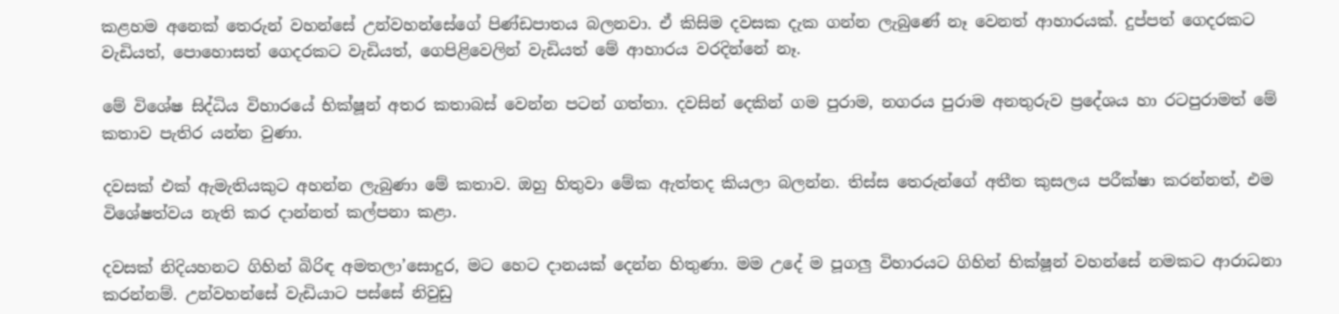කළහම අනෙක් තෙරුන් වහන්සේ උන්වහන්සේගේ පිණ්ඩපාතය බලනවා. ඒ කිසිම දවසක දැක ගන්න ලැබුණේ නෑ වෙනත් ආහාරයක්. දුප්පත් ගෙදරකට වැඩියත්, පොහොසත් ගෙදරකට වැඩියත්, ගෙපිළිවෙලින් වැඩියත් මේ ආහාරය වරදින්නේ නෑ.

මේ විශේෂ සිද්ධිය විහාරයේ භික්ෂූන් අතර කතාබස් වෙන්න පටන් ගත්තා. දවසින් දෙකින් ගම පුරාම, නගරය පුරාම අනතුරුව ප්‍රදේශය හා රටපුරාමත් මේ කතාව පැතිර යන්න වුණා.

දවසක් එක් ඇමැතියකුට අහන්න ලැබුණා මේ කතාව. ඔහු හිතුවා මේක ඇත්තද කියලා බලන්න. තිස්ස තෙරුන්ගේ අතීත කුසලය පරීක්ෂා කරන්නත්, එම විශේෂත්වය නැති කර දාන්නත් කල්පනා කළා.

දවසක් නිදියහනට ගිහින් බිරිඳ අමතලා’සොදුර, මට හෙට දානයක් දෙන්න හිතුණා. මම උදේ ම පූගලු විහාරයට ගිහින් භික්ෂූන් වහන්සේ නමකට ආරාධනා කරන්නම්. උන්වහන්සේ වැඩියාට පස්සේ නිවුඩු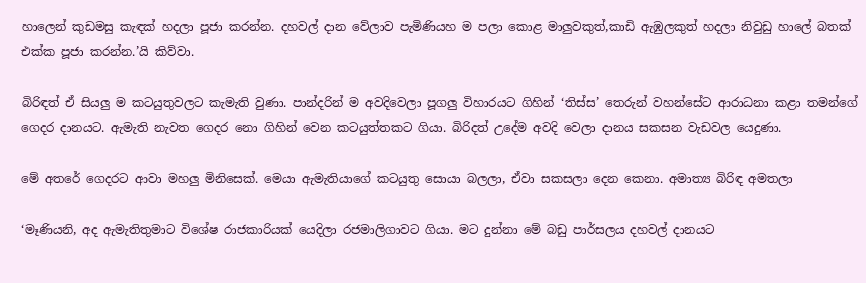හාලෙන් කුඩමසු කැඳක් හදලා පූජා කරන්න. දහවල් දාන වේලාව පැමිණියහ ම පලා කොළ මාලුවකුත්,කාඩි ඇඹුලකුත් හදලා නිවුඩු හාලේ බතක් එක්ක පූජා කරන්න.’යි කිව්වා.

බිරිඳත් ඒ සියලු ම කටයුතුවලට කැමැති වුණා. පාන්දරින් ම අවදිවෙලා පූගලු විහාරයට ගිහින් ‘තිස්ස’ තෙරුන් වහන්සේට ආරාධනා කළා තමන්ගේ ගෙදර දානයට. ඇමැති නැවත ගෙදර නො ගිහින් වෙන කටයුත්තකට ගියා. බිරිදත් උදේම අවදි වෙලා දානය සකසන වැඩවල යෙදුණා.

මේ අතරේ ගෙදරට ආවා මහලු මිනිසෙක්. මෙයා ඇමැතියාගේ කටයුතු සොයා බලලා, ඒවා සකසලා දෙන කෙනා. අමාත්‍ය බිරිඳ අමතලා

‘මෑණියනි, අද ඇමැතිතුමාට විශේෂ රාජකාරියක් යෙදිලා රජමාලිගාවට ගියා. මට දුන්නා මේ බඩු පාර්සලය දහවල් දානයට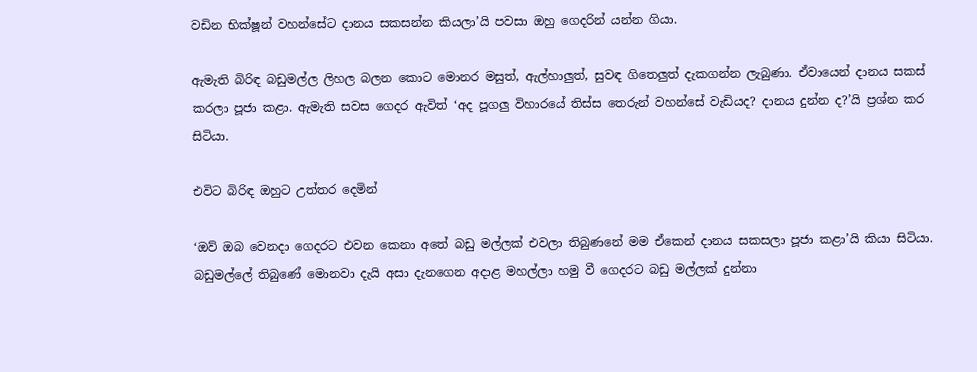වඩින භික්ෂූන් වහන්සේට දානය සකසන්න කියලා’යි පවසා ඔහු ගෙදරින් යන්න ගියා.

ඇමැති බිරිඳ බඩුමල්ල ලිහල බලන කොට මොනර මසුත්, ඇල්හාලුත්, සුවඳ ගිතෙලුත් දැකගන්න ලැබුණා. ඒවායෙන් දානය සකස් කරලා පූජා කළා. ඇමැති සවස ගෙදර ඇවිත් ‘අද පූගලු විහාරයේ තිස්ස තෙරුන් වහන්සේ වැඩියද? දානය දුන්න ද?’යි ප්‍රශ්න කර සිටියා.

එවිට බිරිඳ ඔහුට උත්තර දෙමින්

‘ඔව් ඔබ වෙනදා ගෙදරට එවන කෙනා අතේ බඩු මල්ලක් එවලා තිබුණනේ මම ඒකෙන් දානය සකසලා පූජා කළා’යි කියා සිටියා. බඩුමල්ලේ තිබුණේ මොනවා දැයි අසා දැනගෙන අදාළ මහල්ලා හමු වී ගෙදරට බඩු මල්ලක් දුන්නා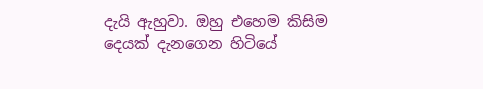දැයි ඇහුවා. ඔහු එහෙම කිසිම දෙයක් දැනගෙන හිටියේ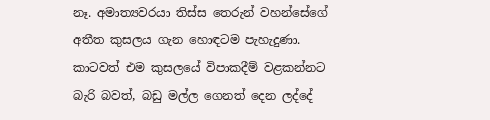නෑ. අමාත්‍යවරයා තිස්ස තෙරුන් වහන්සේගේ අතීත කුසලය ගැන හොඳටම පැහැදුණා. කාටවත් එම කුසලයේ විපාකදීම් වළකන්නට බැරි බවත්, බඩු මල්ල ගෙනත් දෙන ලද්දේ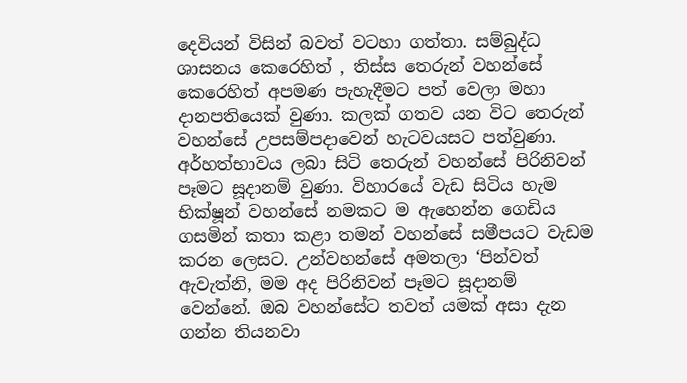දෙවියන් විසින් බවත් වටහා ගත්තා. සම්බුද්ධ ශාසනය කෙරෙහිත් , තිස්ස තෙරුන් වහන්සේ කෙරෙහිත් අපමණ පැහැදීමට පත් වෙලා මහා දානපතියෙක් වුණා. කලක් ගතව යන විට තෙරුන් වහන්සේ උපසම්පදාවෙන් හැටවයසට පත්වුණා. අර්හත්භාවය ලබා සිටි තෙරුන් වහන්සේ පිරිනිවන් පෑමට සූදානම් වුණා. විහාරයේ වැඩ සිටිය හැම භික්ෂූන් වහන්සේ නමකට ම ඇහෙන්න ගෙඩිය ගසමින් කතා කළා තමන් වහන්සේ සමීපයට වැඩම කරන ලෙසට. උන්වහන්සේ අමතලා ‘පින්වත් ඇවැත්නි, මම අද පිරිනිවන් පෑමට සූදානම් වෙන්නේ. ඔබ වහන්සේට තවත් යමක් අසා දැන ගන්න තියනවා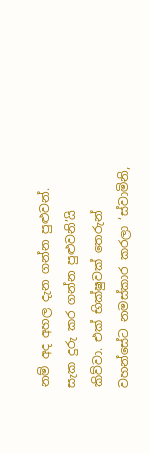නම් අද අහල දැන ගන්න පුළුවන්. සැක දුරු කර ගන්න පුළුවනි’යි කිව්වා. එක් භික්ෂුවක් තෙරුන් වහන්සේට නමස්කාර කරලා ‘ස්වාමිනි,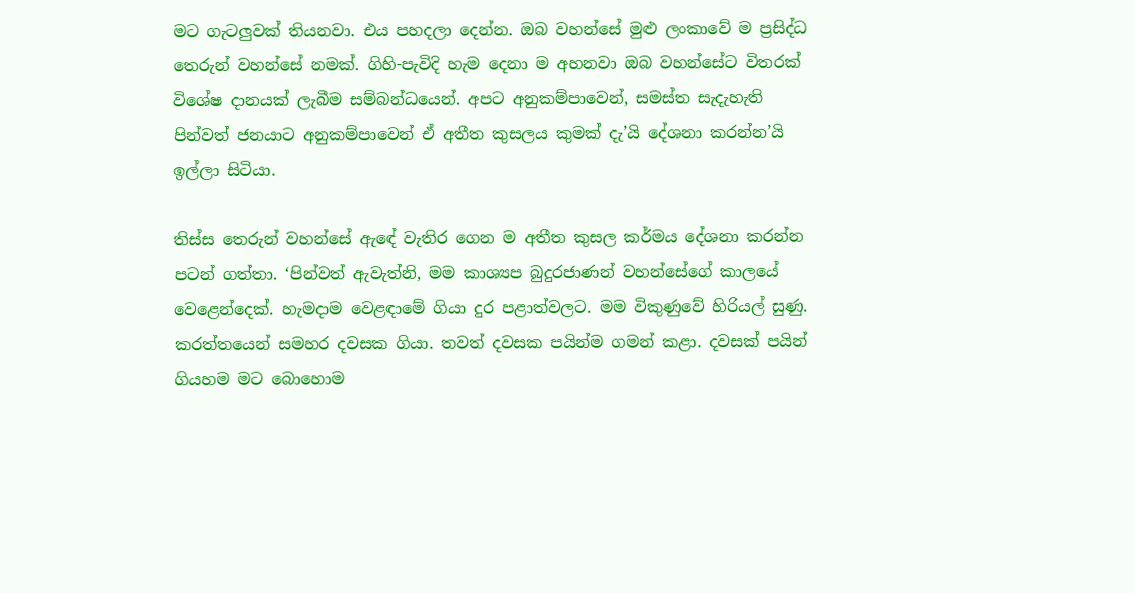මට ගැටලුවක් තියනවා. එය පහදලා දෙන්න. ඔබ වහන්සේ මුළු ලංකාවේ ම ප්‍රසිද්ධ තෙරුන් වහන්සේ නමක්. ගිහි-පැවිදි හැම දෙනා ම අහනවා ඔබ වහන්සේට විතරක් විශේෂ දානයක් ලැබීම සම්බන්ධයෙන්. අපට අනුකම්පාවෙන්, සමස්ත සැදැහැති පින්වත් ජනයාට අනුකම්පාවෙන් ඒ අතීත කුසලය කුමක් දැ’යි දේශනා කරන්න’යි ඉල්ලා සිටියා.

තිස්ස තෙරුන් වහන්සේ ඇඳේ වැතිර ගෙන ම අතීත කුසල කර්මය දේශනා කරන්න පටන් ගත්තා. ‘පින්වත් ඇවැත්නි, මම කාශ්‍යප බුදුරජාණන් වහන්සේගේ කාලයේ වෙළෙන්දෙක්. හැමදාම වෙළඳාමේ ගියා දුර පළාත්වලට. මම විකුණුවේ හිරියල් සුණු. කරත්තයෙන් සමහර දවසක ගියා. තවත් දවසක පයින්ම ගමන් කළා. දවසක් පයින් ගියහම මට බොහොම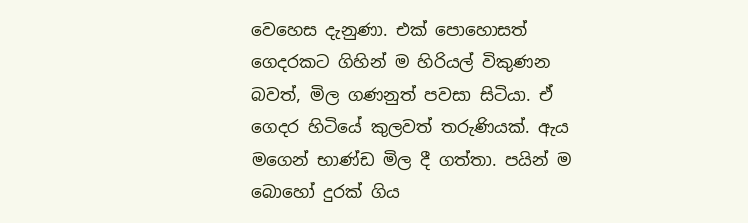වෙහෙස දැනුණා. එක් පොහොසත් ගෙදරකට ගිහින් ම හිරියල් විකුණන බවත්, මිල ගණනුත් පවසා සිටියා. ඒ ගෙදර හිටියේ කුලවත් තරුණියක්. ඇය මගෙන් භාණ්ඩ මිල දී ගත්තා. පයින් ම බොහෝ දුරක් ගිය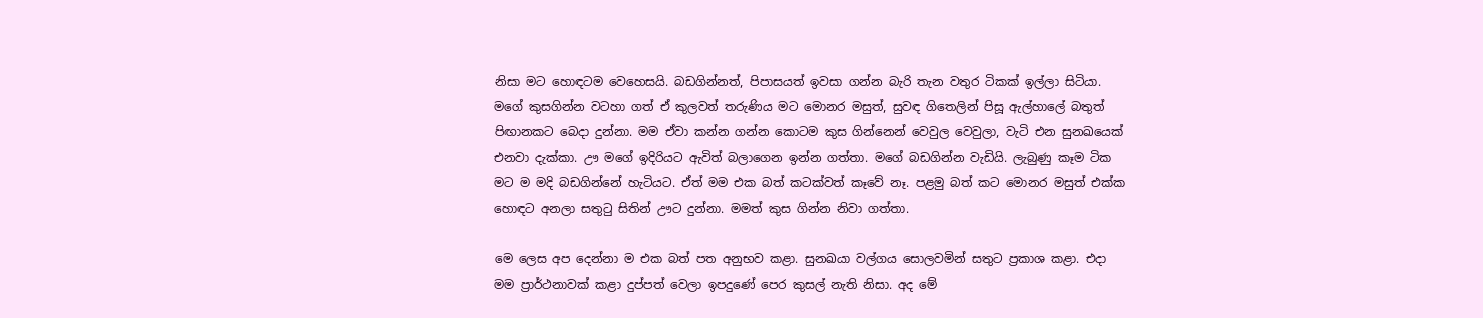නිසා මට හොඳටම වෙහෙසයි. බඩගින්නත්, පිපාසයත් ඉවසා ගන්න බැරි තැන වතුර ටිකක් ඉල්ලා සිටියා. මගේ කුසගින්න වටහා ගත් ඒ කුලවත් තරුණිය මට මොනර මසුත්, සුවඳ ගිතෙලින් පිසූ ඇල්හාලේ බතුත් පිඟානකට බෙදා දුන්නා. මම ඒවා කන්න ගන්න කොටම කුස ගින්නෙන් වෙවුල වෙවුලා, වැටි එන සුනඛයෙක් එනවා දැක්කා. ඌ මගේ ඉදිරියට ඇවිත් බලාගෙන ඉන්න ගත්තා. මගේ බඩගින්න වැඩියි. ලැබුණු කෑම ටික මට ම මදි බඩගින්නේ හැටියට. ඒත් මම එක බත් කටක්වත් කෑවේ නෑ. පළමු බත් කට මොනර මසුත් එක්ක හොඳට අනලා සතුටු සිතින් ඌට දුන්නා. මමත් කුස ගින්න නිවා ගත්තා.

මෙ ලෙස අප දෙන්නා ම එක බත් පත අනුභව කළා. සුනඛයා වල්ගය සොලවමින් සතුට ප්‍රකාශ කළා. එදා මම ප්‍රාර්ථනාවක් කළා දුප්පත් වෙලා ඉපදුණේ පෙර කුසල් නැති නිසා. අද මේ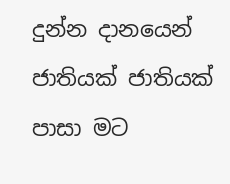දුන්න දානයෙන් ජාතියක් ජාතියක් පාසා මට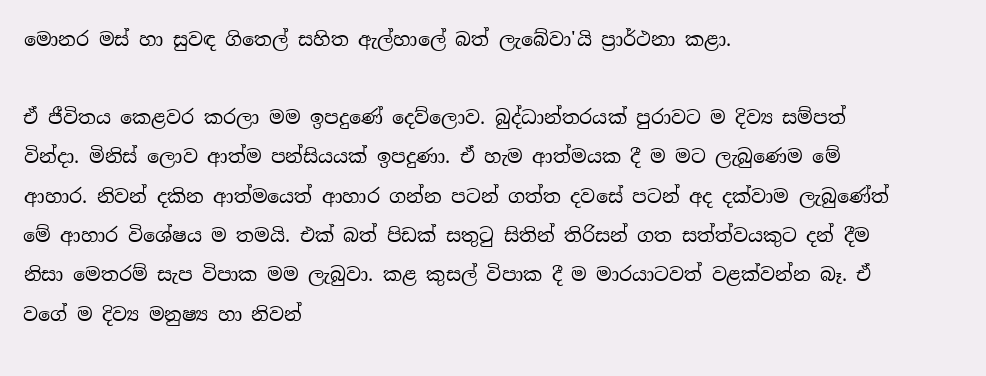මොනර මස් හා සුවඳ ගිතෙල් සහිත ඇල්හාලේ බත් ලැබේවා'යි ප්‍රාර්ථනා කළා.

ඒ ජීවිතය කෙළවර කරලා මම ඉපදුණේ දෙව්ලොව. බුද්ධාන්තරයක් පුරාවට ම දිව්‍ය සම්පත් වින්දා. මිනිස් ලොව ආත්ම පන්සියයක් ඉපදුණා. ඒ හැම ආත්මයක දී ම මට ලැබුණෙම මේ ආහාර. නිවන් දකින ආත්මයෙත් ආහාර ගන්න පටන් ගත්ත දවසේ පටන් අද දක්වාම ලැබුණේත් මේ ආහාර විශේෂය ම තමයි. එක් බත් පිඩක් සතුටු සිතින් තිරිසන් ගත සත්ත්වයකුට දන් දීම නිසා මෙතරම් සැප විපාක මම ලැබුවා. කළ කුසල් විපාක දී ම මාරයාටවත් වළක්වන්න බෑ. ඒ වගේ ම දිව්‍ය මනුෂ්‍ය හා නිවන්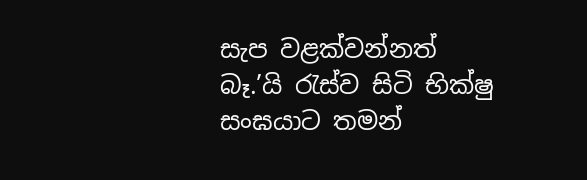සැප වළක්වන්නත් බෑ.’යි රැස්ව සිටි භික්ෂු සංඝයාට තමන්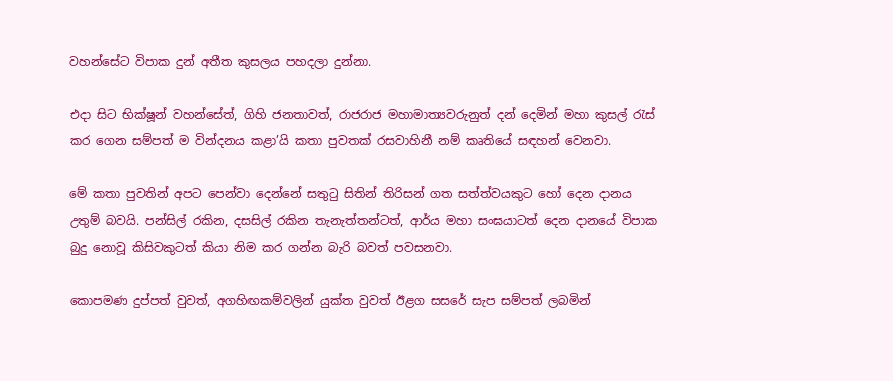වහන්සේට විපාක දුන් අතීත කුසලය පහදලා දුන්නා.

එදා සිට භික්ෂූන් වහන්සේත්, ගිහි ජනතාවත්, රාජරාජ මහාමාත්‍යවරුනුත් දන් දෙමින් මහා කුසල් රැස් කර ගෙන සම්පත් ම වින්දනය කළා’යි කතා පුවතක් රසවාහිනී නම් කෘතියේ සඳහන් වෙනවා.

මේ කතා පුවතින් අපට පෙන්වා දෙන්නේ සතුටු සිතින් තිරිසන් ගත සත්ත්වයකුට හෝ දෙන දානය උතුම් බවයි. පන්සිල් රකින, දසසිල් රකින තැනැත්තන්ටත්, ආර්ය මහා සංඝයාටත් දෙන දානයේ විපාක බුදු නොවූ කිසිවකුටත් කියා නිම කර ගන්න බැරි බවත් පවසනවා.

කොපමණ දුප්පත් වුවත්, අගහිඟකම්වලින් යුක්ත වුවත් ඊළග සසරේ සැප සම්පත් ලබමින්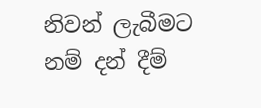නිවන් ලැබීමට නම් දන් දීම්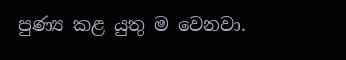පුණ්‍ය කළ යුතු ම වෙනවා.